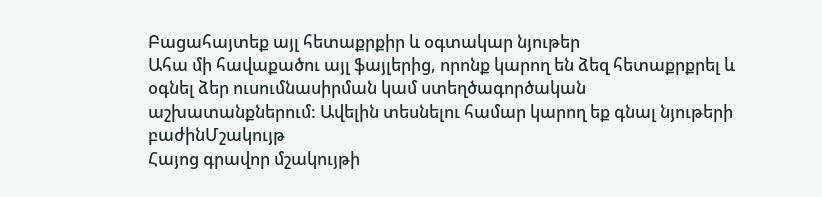Բացահայտեք այլ հետաքրքիր և օգտակար նյութեր
Ահա մի հավաքածու այլ ֆայլերից, որոնք կարող են ձեզ հետաքրքրել և օգնել ձեր ուսումնասիրման կամ ստեղծագործական աշխատանքներում: Ավելին տեսնելու համար կարող եք գնալ նյութերի բաժինՄշակույթ
Հայոց գրավոր մշակույթի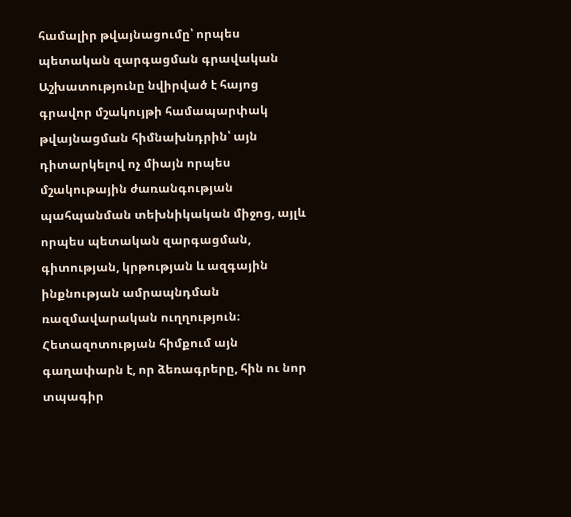համալիր թվայնացումը՝ որպես պետական զարգացման գրավական
Աշխատությունը նվիրված է հայոց գրավոր մշակույթի համապարփակ թվայնացման հիմնախնդրին՝ այն դիտարկելով ոչ միայն որպես մշակութային ժառանգության պահպանման տեխնիկական միջոց, այլև որպես պետական զարգացման, գիտության, կրթության և ազգային ինքնության ամրապնդման ռազմավարական ուղղություն։ Հետազոտության հիմքում այն գաղափարն է, որ ձեռագրերը, հին ու նոր տպագիր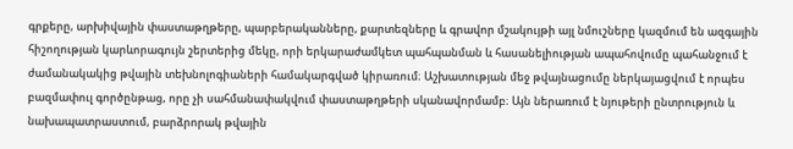գրքերը, արխիվային փաստաթղթերը, պարբերականները, քարտեզները և գրավոր մշակույթի այլ նմուշները կազմում են ազգային հիշողության կարևորագույն շերտերից մեկը, որի երկարաժամկետ պահպանման և հասանելիության ապահովումը պահանջում է ժամանակակից թվային տեխնոլոգիաների համակարգված կիրառում։ Աշխատության մեջ թվայնացումը ներկայացվում է որպես բազմափուլ գործընթաց, որը չի սահմանափակվում փաստաթղթերի սկանավորմամբ։ Այն ներառում է նյութերի ընտրություն և նախապատրաստում, բարձրորակ թվային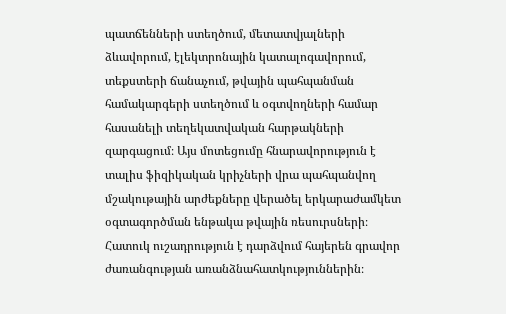պատճենների ստեղծում, մետատվյալների ձևավորում, էլեկտրոնային կատալոգավորում, տեքստերի ճանաչում, թվային պահպանման համակարգերի ստեղծում և օգտվողների համար հասանելի տեղեկատվական հարթակների զարգացում։ Այս մոտեցումը հնարավորություն է տալիս ֆիզիկական կրիչների վրա պահպանվող մշակութային արժեքները վերածել երկարաժամկետ օգտագործման ենթակա թվային ռեսուրսների։ Հատուկ ուշադրություն է դարձվում հայերեն գրավոր ժառանգության առանձնահատկություններին։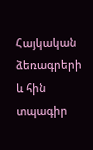Հայկական ձեռագրերի և հին տպագիր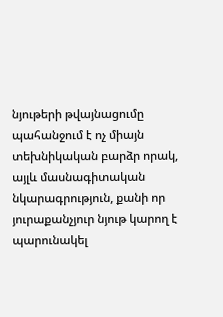նյութերի թվայնացումը պահանջում է ոչ միայն տեխնիկական բարձր որակ, այլև մասնագիտական նկարագրություն, քանի որ յուրաքանչյուր նյութ կարող է պարունակել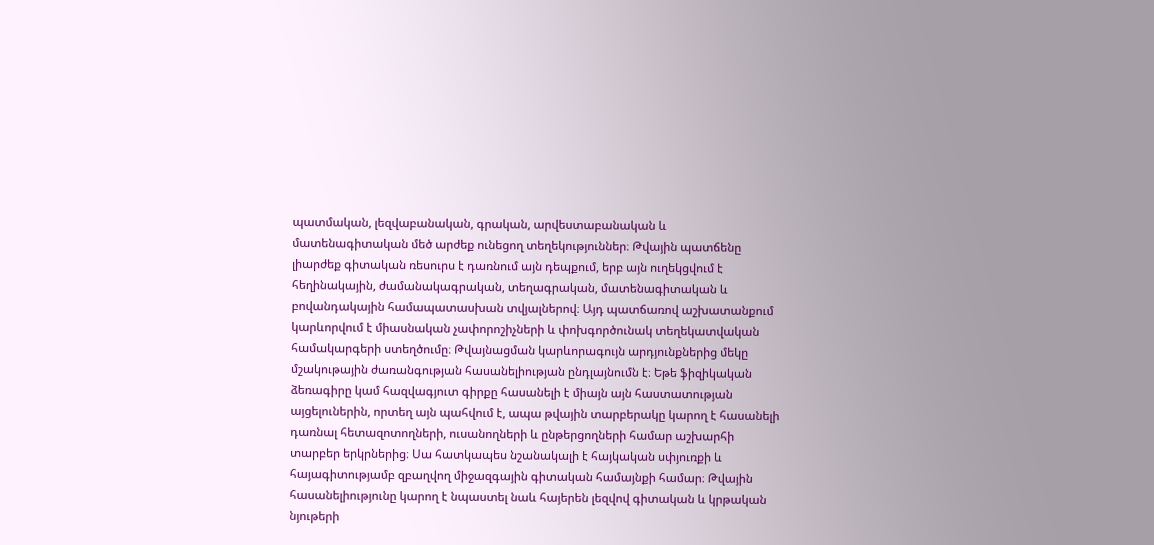պատմական, լեզվաբանական, գրական, արվեստաբանական և մատենագիտական մեծ արժեք ունեցող տեղեկություններ։ Թվային պատճենը լիարժեք գիտական ռեսուրս է դառնում այն դեպքում, երբ այն ուղեկցվում է հեղինակային, ժամանակագրական, տեղագրական, մատենագիտական և բովանդակային համապատասխան տվյալներով։ Այդ պատճառով աշխատանքում կարևորվում է միասնական չափորոշիչների և փոխգործունակ տեղեկատվական համակարգերի ստեղծումը։ Թվայնացման կարևորագույն արդյունքներից մեկը մշակութային ժառանգության հասանելիության ընդլայնումն է։ Եթե ֆիզիկական ձեռագիրը կամ հազվագյուտ գիրքը հասանելի է միայն այն հաստատության այցելուներին, որտեղ այն պահվում է, ապա թվային տարբերակը կարող է հասանելի դառնալ հետազոտողների, ուսանողների և ընթերցողների համար աշխարհի տարբեր երկրներից։ Սա հատկապես նշանակալի է հայկական սփյուռքի և հայագիտությամբ զբաղվող միջազգային գիտական համայնքի համար։ Թվային հասանելիությունը կարող է նպաստել նաև հայերեն լեզվով գիտական և կրթական նյութերի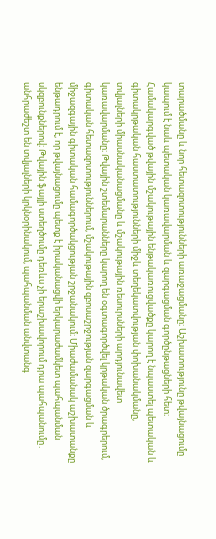տարածմանը և նոր հետազոտությունների առաջացմանը։ Աշխատությունը թվայնացումը կապում է նաև պետական կառավարման և զարգացման գործընթացների հետ։ Համակարգված թվային մշակութային ենթակառուցվածքը կարող է նպաստել պետական և գիտակրթական հաստատությունների միջև տեղեկատվության փոխանակմանը, տվյալների միասնականացմանը և մշակութային ռեսուրսների արդյունավետ կառավարմանը։ Թվային շտեմարանները կարող են օգտագործվել կրթական ծրագրերում, գիտական հետազոտություններում, մշակութային զբոսաշրջության զարգացման և միջազգային գիտական համագործակցության շրջանակում։ Միաժամանակ աշխատանքը ենթադրում է, որ թվայնացումը պետք է իրականացվի երկարաժամկետ պահպանման սկզբունքներով։ Թվային ֆայլի ստեղծումը դեռևս չի երաշխավորում դրա պահպանումը․ անհրաժեշտ են տվյալների կրկնօրինակում, պահպանման անվտանգ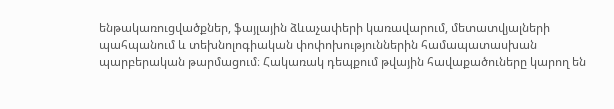ենթակառուցվածքներ, ֆայլային ձևաչափերի կառավարում, մետատվյալների պահպանում և տեխնոլոգիական փոփոխություններին համապատասխան պարբերական թարմացում։ Հակառակ դեպքում թվային հավաքածուները կարող են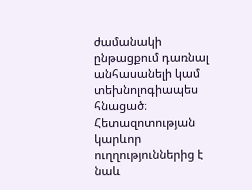ժամանակի ընթացքում դառնալ անհասանելի կամ տեխնոլոգիապես հնացած։ Հետազոտության կարևոր ուղղություններից է նաև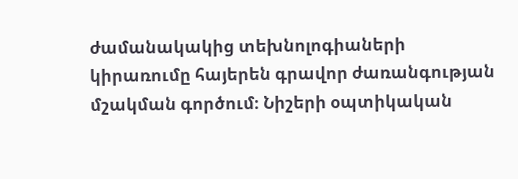ժամանակակից տեխնոլոգիաների կիրառումը հայերեն գրավոր ժառանգության մշակման գործում։ Նիշերի օպտիկական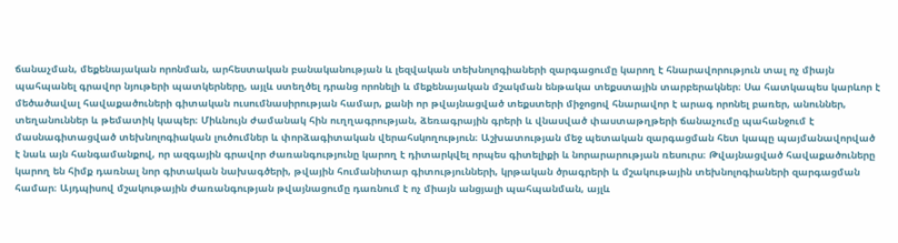ճանաչման, մեքենայական որոնման, արհեստական բանականության և լեզվական տեխնոլոգիաների զարգացումը կարող է հնարավորություն տալ ոչ միայն պահպանել գրավոր նյութերի պատկերները, այլև ստեղծել դրանց որոնելի և մեքենայական մշակման ենթակա տեքստային տարբերակներ։ Սա հատկապես կարևոր է մեծածավալ հավաքածուների գիտական ուսումնասիրության համար, քանի որ թվայնացված տեքստերի միջոցով հնարավոր է արագ որոնել բառեր, անուններ, տեղանուններ և թեմատիկ կապեր։ Միևնույն ժամանակ հին ուղղագրության, ձեռագրային գրերի և վնասված փաստաթղթերի ճանաչումը պահանջում է մասնագիտացված տեխնոլոգիական լուծումներ և փորձագիտական վերահսկողություն։ Աշխատության մեջ պետական զարգացման հետ կապը պայմանավորված է նաև այն հանգամանքով, որ ազգային գրավոր ժառանգությունը կարող է դիտարկվել որպես գիտելիքի և նորարարության ռեսուրս։ Թվայնացված հավաքածուները կարող են հիմք դառնալ նոր գիտական նախագծերի, թվային հումանիտար գիտությունների, կրթական ծրագրերի և մշակութային տեխնոլոգիաների զարգացման համար։ Այդպիսով մշակութային ժառանգության թվայնացումը դառնում է ոչ միայն անցյալի պահպանման, այլև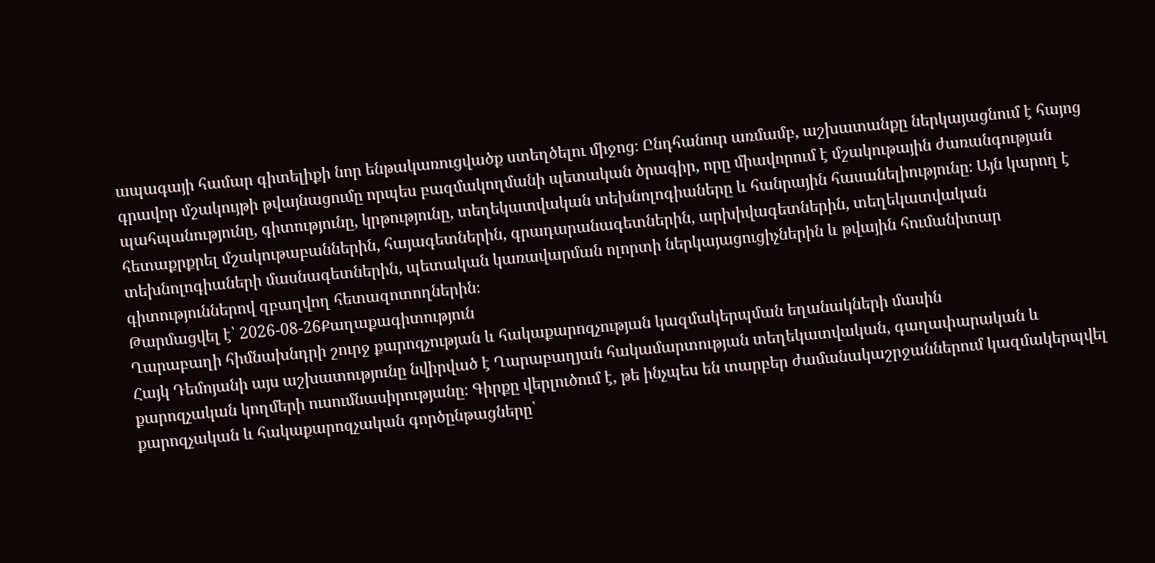ապագայի համար գիտելիքի նոր ենթակառուցվածք ստեղծելու միջոց։ Ընդհանուր առմամբ, աշխատանքը ներկայացնում է հայոց գրավոր մշակույթի թվայնացումը որպես բազմակողմանի պետական ծրագիր, որը միավորում է մշակութային ժառանգության պահպանությունը, գիտությունը, կրթությունը, տեղեկատվական տեխնոլոգիաները և հանրային հասանելիությունը։ Այն կարող է հետաքրքրել մշակութաբաններին, հայագետներին, գրադարանագետներին, արխիվագետներին, տեղեկատվական տեխնոլոգիաների մասնագետներին, պետական կառավարման ոլորտի ներկայացուցիչներին և թվային հումանիտար գիտություններով զբաղվող հետազոտողներին։
Թարմացվել է՝ 2026-08-26Քաղաքագիտություն
Ղարաբաղի հիմնախնդրի շուրջ քարոզչության և հակաքարոզչության կազմակերպման եղանակների մասին
Հայկ Դեմոյանի այս աշխատությունը նվիրված է Ղարաբաղյան հակամարտության տեղեկատվական, գաղափարական և քարոզչական կողմերի ուսումնասիրությանը։ Գիրքը վերլուծում է, թե ինչպես են տարբեր ժամանակաշրջաններում կազմակերպվել քարոզչական և հակաքարոզչական գործընթացները՝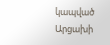կապված Արցախի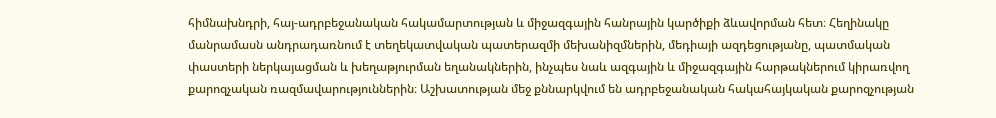հիմնախնդրի, հայ-ադրբեջանական հակամարտության և միջազգային հանրային կարծիքի ձևավորման հետ։ Հեղինակը մանրամասն անդրադառնում է տեղեկատվական պատերազմի մեխանիզմներին, մեդիայի ազդեցությանը, պատմական փաստերի ներկայացման և խեղաթյուրման եղանակներին, ինչպես նաև ազգային և միջազգային հարթակներում կիրառվող քարոզչական ռազմավարություններին։ Աշխատության մեջ քննարկվում են ադրբեջանական հակահայկական քարոզչության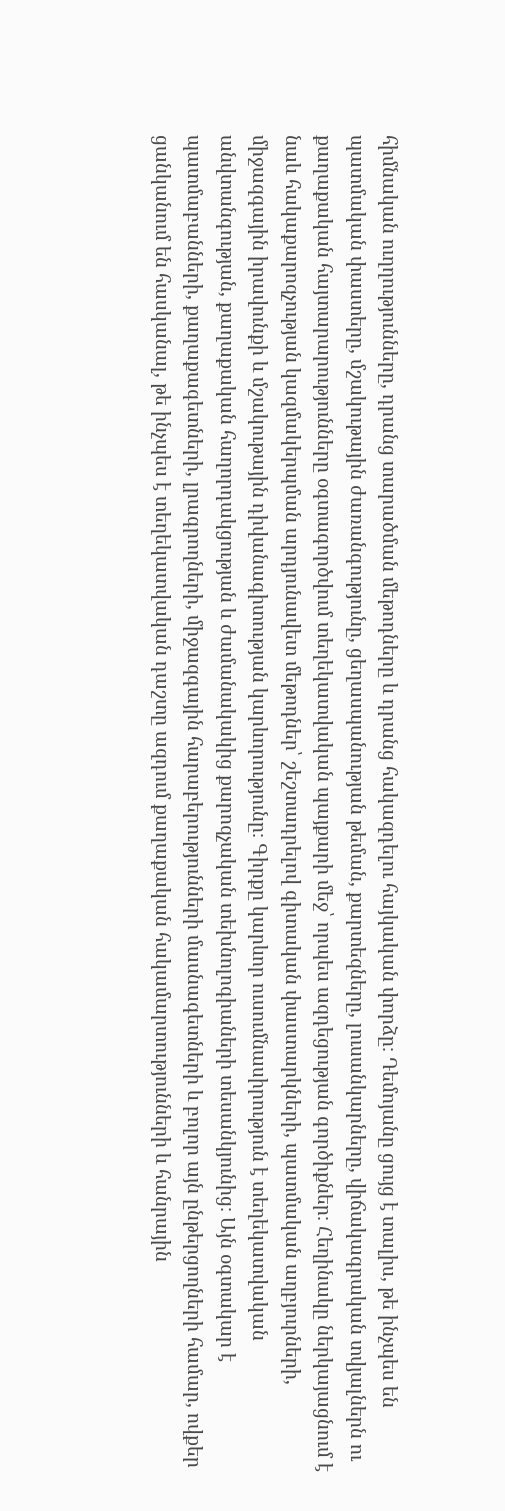հիմնական ուղղությունները, դրանց տարածման մեթոդները և դրանց հակազդելու հայկական փորձը։ Դեմոյանը ցույց է տալիս, թե ինչպես են պատմական փաստերը, մշակութային ժառանգությունը, ցեղասպանության թեման, քարտեզները, լուսանկարները, վիճակագրական տվյալներն ու քաղաքական հայտարարությունները օգտագործվում տեղեկատվական պայքարի մեջ՝ որպես ազդեցության գործիքներ։ Հեղինակը ներկայացնում է նաև հակաքարոզչության կազմակերպման արդյունավետ մեթոդներ՝ շեշտադրելով գիտական փաստարկների, պատմական աղբյուրների, միջազգային իրավունքի և մշակութային դիվանագիտության կարևորությունը։ Գիրքը կարևոր ուսումնասիրություն է տեղեկատվական անվտանգության, քաղաքական հաղորդակցության և ժամանակակից քարոզչական տեխնոլոգիաների տեսանկյունից։ Այն օգտակար է պատմաբանների, քաղաքագետների, լրագրողների, միջազգային հարաբերությունների մասնագետների և բոլոր այն ընթերցողների համար, ովքեր ցանկանում են հասկանալ, թե ինչպես է տեղեկատվական դաշտը ազդում քաղաքական հակամարտությունների և հանրային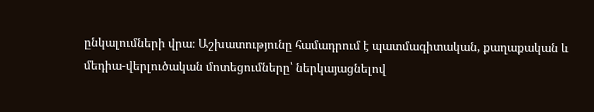ընկալումների վրա։ Աշխատությունը համադրում է պատմագիտական, քաղաքական և մեդիա-վերլուծական մոտեցումները՝ ներկայացնելով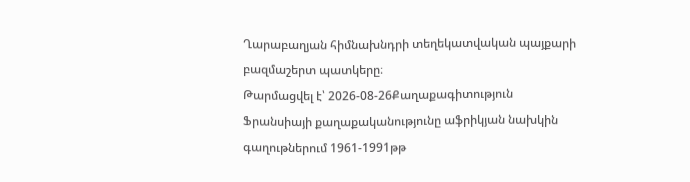Ղարաբաղյան հիմնախնդրի տեղեկատվական պայքարի բազմաշերտ պատկերը։
Թարմացվել է՝ 2026-08-26Քաղաքագիտություն
Ֆրանսիայի քաղաքականությունը աֆրիկյան նախկին գաղութներում 1961-1991թթ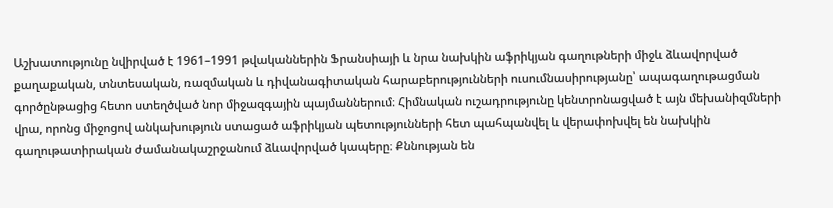Աշխատությունը նվիրված է 1961–1991 թվականներին Ֆրանսիայի և նրա նախկին աֆրիկյան գաղութների միջև ձևավորված քաղաքական, տնտեսական, ռազմական և դիվանագիտական հարաբերությունների ուսումնասիրությանը՝ ապագաղութացման գործընթացից հետո ստեղծված նոր միջազգային պայմաններում։ Հիմնական ուշադրությունը կենտրոնացված է այն մեխանիզմների վրա, որոնց միջոցով անկախություն ստացած աֆրիկյան պետությունների հետ պահպանվել և վերափոխվել են նախկին գաղութատիրական ժամանակաշրջանում ձևավորված կապերը։ Քննության են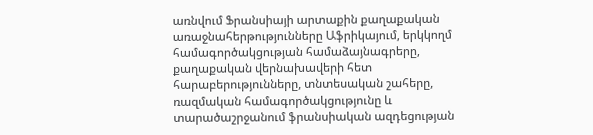առնվում Ֆրանսիայի արտաքին քաղաքական առաջնահերթությունները Աֆրիկայում, երկկողմ համագործակցության համաձայնագրերը, քաղաքական վերնախավերի հետ հարաբերությունները, տնտեսական շահերը, ռազմական համագործակցությունը և տարածաշրջանում ֆրանսիական ազդեցության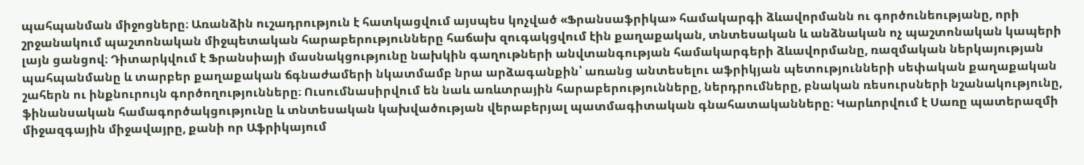պահպանման միջոցները։ Առանձին ուշադրություն է հատկացվում այսպես կոչված «Ֆրանսաֆրիկա» համակարգի ձևավորմանն ու գործունեությանը, որի շրջանակում պաշտոնական միջպետական հարաբերությունները հաճախ զուգակցվում էին քաղաքական, տնտեսական և անձնական ոչ պաշտոնական կապերի լայն ցանցով։ Դիտարկվում է Ֆրանսիայի մասնակցությունը նախկին գաղութների անվտանգության համակարգերի ձևավորմանը, ռազմական ներկայության պահպանմանը և տարբեր քաղաքական ճգնաժամերի նկատմամբ նրա արձագանքին՝ առանց անտեսելու աֆրիկյան պետությունների սեփական քաղաքական շահերն ու ինքնուրույն գործողությունները։ Ուսումնասիրվում են նաև առևտրային հարաբերությունները, ներդրումները, բնական ռեսուրսների նշանակությունը, ֆինանսական համագործակցությունը և տնտեսական կախվածության վերաբերյալ պատմագիտական գնահատականները։ Կարևորվում է Սառը պատերազմի միջազգային միջավայրը, քանի որ Աֆրիկայում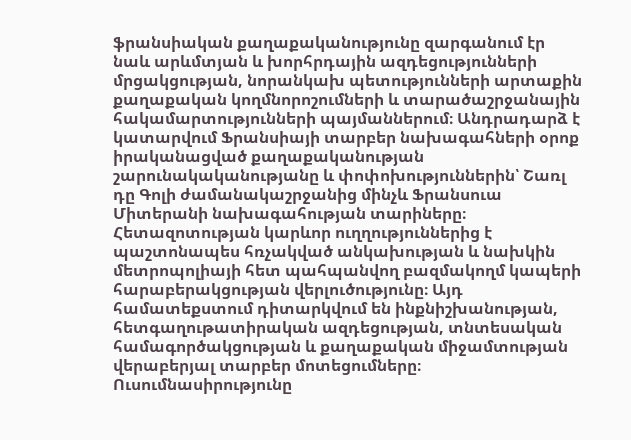ֆրանսիական քաղաքականությունը զարգանում էր նաև արևմտյան և խորհրդային ազդեցությունների մրցակցության, նորանկախ պետությունների արտաքին քաղաքական կողմնորոշումների և տարածաշրջանային հակամարտությունների պայմաններում։ Անդրադարձ է կատարվում Ֆրանսիայի տարբեր նախագահների օրոք իրականացված քաղաքականության շարունակականությանը և փոփոխություններին՝ Շառլ դը Գոլի ժամանակաշրջանից մինչև Ֆրանսուա Միտերանի նախագահության տարիները։ Հետազոտության կարևոր ուղղություններից է պաշտոնապես հռչակված անկախության և նախկին մետրոպոլիայի հետ պահպանվող բազմակողմ կապերի հարաբերակցության վերլուծությունը։ Այդ համատեքստում դիտարկվում են ինքնիշխանության, հետգաղութատիրական ազդեցության, տնտեսական համագործակցության և քաղաքական միջամտության վերաբերյալ տարբեր մոտեցումները։ Ուսումնասիրությունը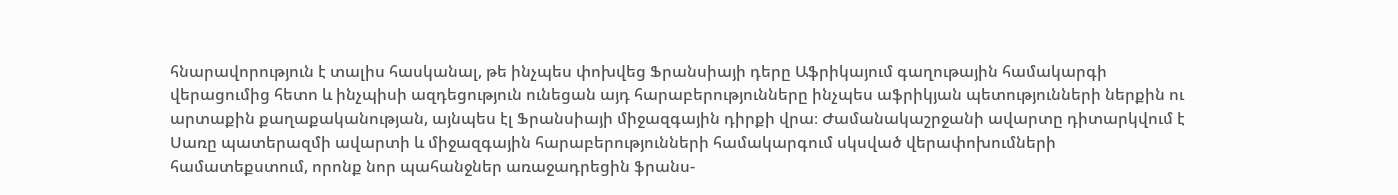հնարավորություն է տալիս հասկանալ, թե ինչպես փոխվեց Ֆրանսիայի դերը Աֆրիկայում գաղութային համակարգի վերացումից հետո և ինչպիսի ազդեցություն ունեցան այդ հարաբերությունները ինչպես աֆրիկյան պետությունների ներքին ու արտաքին քաղաքականության, այնպես էլ Ֆրանսիայի միջազգային դիրքի վրա։ Ժամանակաշրջանի ավարտը դիտարկվում է Սառը պատերազմի ավարտի և միջազգային հարաբերությունների համակարգում սկսված վերափոխումների համատեքստում, որոնք նոր պահանջներ առաջադրեցին ֆրանս-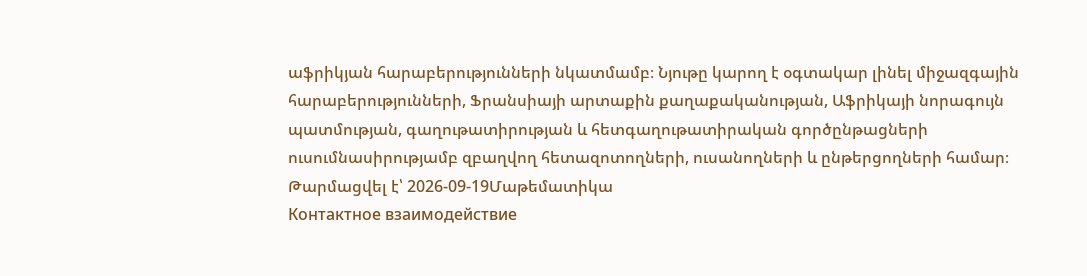աֆրիկյան հարաբերությունների նկատմամբ։ Նյութը կարող է օգտակար լինել միջազգային հարաբերությունների, Ֆրանսիայի արտաքին քաղաքականության, Աֆրիկայի նորագույն պատմության, գաղութատիրության և հետգաղութատիրական գործընթացների ուսումնասիրությամբ զբաղվող հետազոտողների, ուսանողների և ընթերցողների համար։
Թարմացվել է՝ 2026-09-19Մաթեմատիկա
Контактное взаимодействие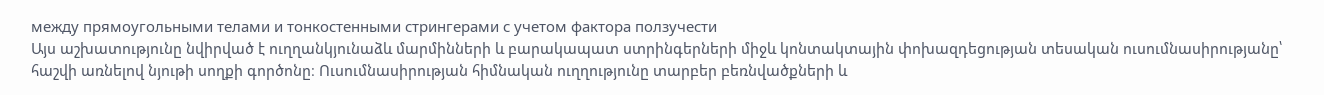между прямоугольными телами и тонкостенными стрингерами с учетом фактора ползучести
Այս աշխատությունը նվիրված է ուղղանկյունաձև մարմինների և բարակապատ ստրինգերների միջև կոնտակտային փոխազդեցության տեսական ուսումնասիրությանը՝ հաշվի առնելով նյութի սողքի գործոնը։ Ուսումնասիրության հիմնական ուղղությունը տարբեր բեռնվածքների և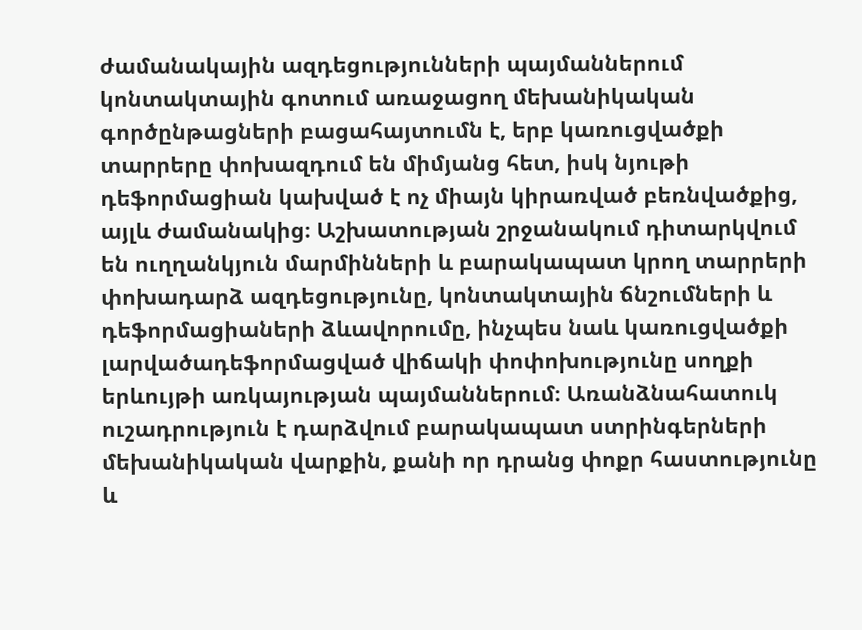ժամանակային ազդեցությունների պայմաններում կոնտակտային գոտում առաջացող մեխանիկական գործընթացների բացահայտումն է, երբ կառուցվածքի տարրերը փոխազդում են միմյանց հետ, իսկ նյութի դեֆորմացիան կախված է ոչ միայն կիրառված բեռնվածքից, այլև ժամանակից։ Աշխատության շրջանակում դիտարկվում են ուղղանկյուն մարմինների և բարակապատ կրող տարրերի փոխադարձ ազդեցությունը, կոնտակտային ճնշումների և դեֆորմացիաների ձևավորումը, ինչպես նաև կառուցվածքի լարվածադեֆորմացված վիճակի փոփոխությունը սողքի երևույթի առկայության պայմաններում։ Առանձնահատուկ ուշադրություն է դարձվում բարակապատ ստրինգերների մեխանիկական վարքին, քանի որ դրանց փոքր հաստությունը և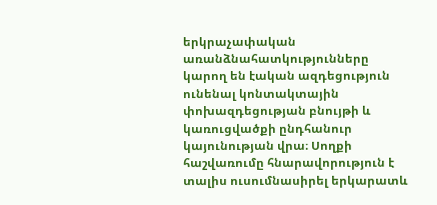երկրաչափական առանձնահատկությունները կարող են էական ազդեցություն ունենալ կոնտակտային փոխազդեցության բնույթի և կառուցվածքի ընդհանուր կայունության վրա։ Սողքի հաշվառումը հնարավորություն է տալիս ուսումնասիրել երկարատև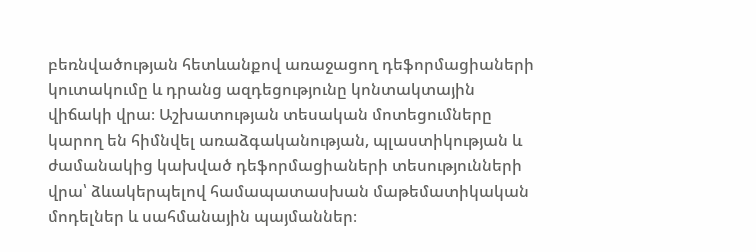բեռնվածության հետևանքով առաջացող դեֆորմացիաների կուտակումը և դրանց ազդեցությունը կոնտակտային վիճակի վրա։ Աշխատության տեսական մոտեցումները կարող են հիմնվել առաձգականության, պլաստիկության և ժամանակից կախված դեֆորմացիաների տեսությունների վրա՝ ձևակերպելով համապատասխան մաթեմատիկական մոդելներ և սահմանային պայմաններ։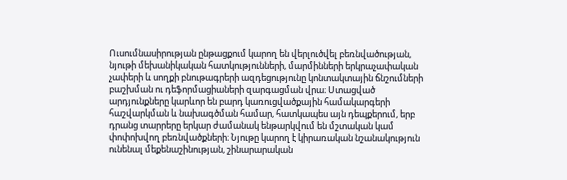Ուսումնասիրության ընթացքում կարող են վերլուծվել բեռնվածության, նյութի մեխանիկական հատկությունների, մարմինների երկրաչափական չափերի և սողքի բնութագրերի ազդեցությունը կոնտակտային ճնշումների բաշխման ու դեֆորմացիաների զարգացման վրա։ Ստացված արդյունքները կարևոր են բարդ կառուցվածքային համակարգերի հաշվարկման և նախագծման համար, հատկապես այն դեպքերում, երբ դրանց տարրերը երկար ժամանակ ենթարկվում են մշտական կամ փոփոխվող բեռնվածքների։ Նյութը կարող է կիրառական նշանակություն ունենալ մեքենաշինության, շինարարական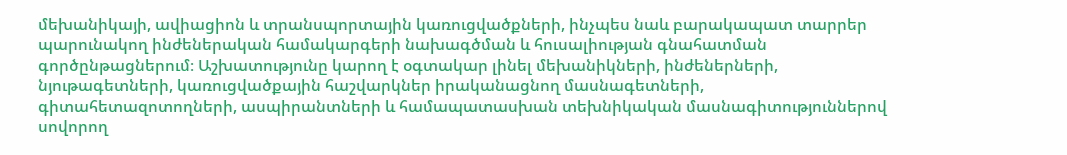մեխանիկայի, ավիացիոն և տրանսպորտային կառուցվածքների, ինչպես նաև բարակապատ տարրեր պարունակող ինժեներական համակարգերի նախագծման և հուսալիության գնահատման գործընթացներում։ Աշխատությունը կարող է օգտակար լինել մեխանիկների, ինժեներների, նյութագետների, կառուցվածքային հաշվարկներ իրականացնող մասնագետների, գիտահետազոտողների, ասպիրանտների և համապատասխան տեխնիկական մասնագիտություններով սովորող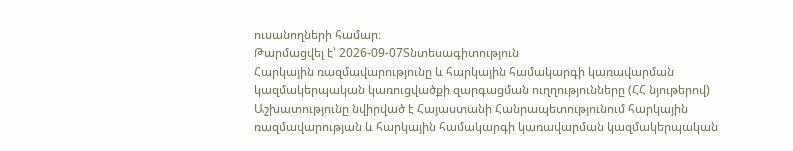ուսանողների համար։
Թարմացվել է՝ 2026-09-07Տնտեսագիտություն
Հարկային ռազմավարությունը և հարկային համակարգի կառավարման կազմակերպական կառուցվածքի զարգացման ուղղությունները (ՀՀ նյութերով)
Աշխատությունը նվիրված է Հայաստանի Հանրապետությունում հարկային ռազմավարության և հարկային համակարգի կառավարման կազմակերպական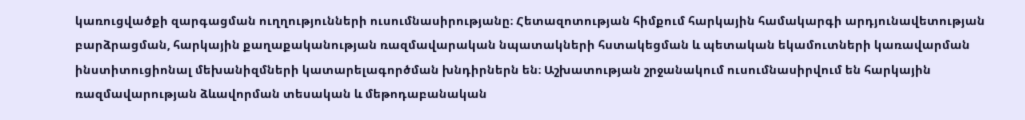կառուցվածքի զարգացման ուղղությունների ուսումնասիրությանը։ Հետազոտության հիմքում հարկային համակարգի արդյունավետության բարձրացման, հարկային քաղաքականության ռազմավարական նպատակների հստակեցման և պետական եկամուտների կառավարման ինստիտուցիոնալ մեխանիզմների կատարելագործման խնդիրներն են։ Աշխատության շրջանակում ուսումնասիրվում են հարկային ռազմավարության ձևավորման տեսական և մեթոդաբանական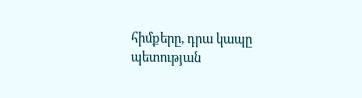հիմքերը, դրա կապը պետության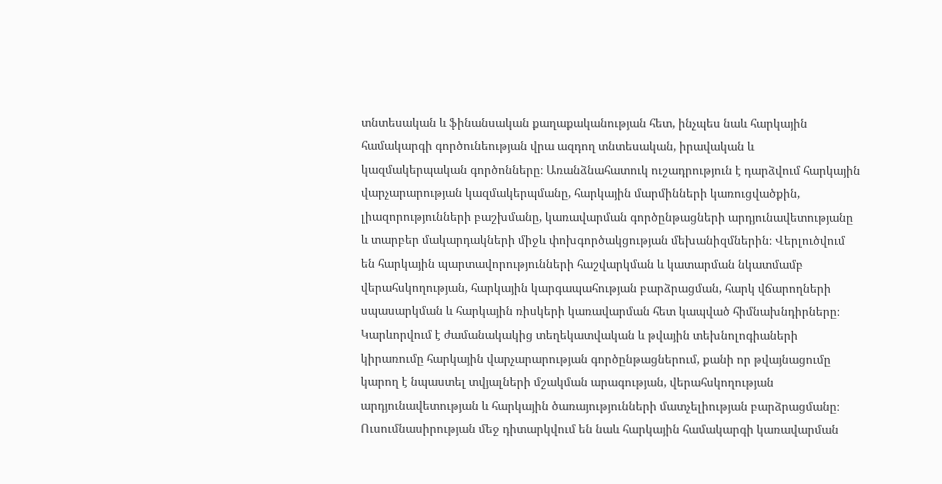տնտեսական և ֆինանսական քաղաքականության հետ, ինչպես նաև հարկային համակարգի գործունեության վրա ազդող տնտեսական, իրավական և կազմակերպական գործոնները։ Առանձնահատուկ ուշադրություն է դարձվում հարկային վարչարարության կազմակերպմանը, հարկային մարմինների կառուցվածքին, լիազորությունների բաշխմանը, կառավարման գործընթացների արդյունավետությանը և տարբեր մակարդակների միջև փոխգործակցության մեխանիզմներին։ Վերլուծվում են հարկային պարտավորությունների հաշվարկման և կատարման նկատմամբ վերահսկողության, հարկային կարգապահության բարձրացման, հարկ վճարողների սպասարկման և հարկային ռիսկերի կառավարման հետ կապված հիմնախնդիրները։ Կարևորվում է ժամանակակից տեղեկատվական և թվային տեխնոլոգիաների կիրառումը հարկային վարչարարության գործընթացներում, քանի որ թվայնացումը կարող է նպաստել տվյալների մշակման արագության, վերահսկողության արդյունավետության և հարկային ծառայությունների մատչելիության բարձրացմանը։ Ուսումնասիրության մեջ դիտարկվում են նաև հարկային համակարգի կառավարման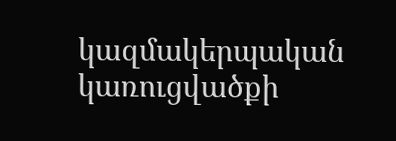կազմակերպական կառուցվածքի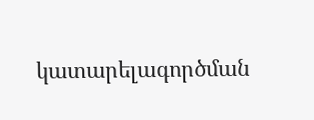կատարելագործման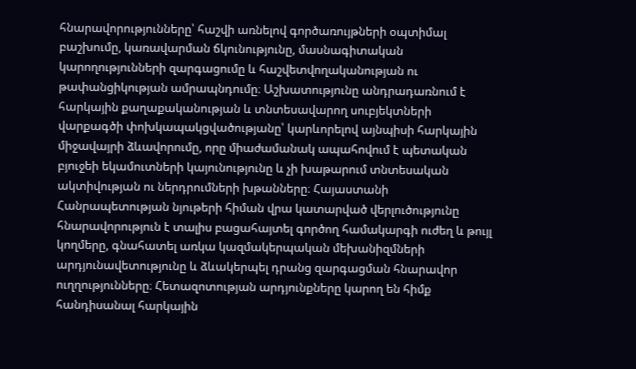հնարավորությունները՝ հաշվի առնելով գործառույթների օպտիմալ բաշխումը, կառավարման ճկունությունը, մասնագիտական կարողությունների զարգացումը և հաշվետվողականության ու թափանցիկության ամրապնդումը։ Աշխատությունը անդրադառնում է հարկային քաղաքականության և տնտեսավարող սուբյեկտների վարքագծի փոխկապակցվածությանը՝ կարևորելով այնպիսի հարկային միջավայրի ձևավորումը, որը միաժամանակ ապահովում է պետական բյուջեի եկամուտների կայունությունը և չի խաթարում տնտեսական ակտիվության ու ներդրումների խթանները։ Հայաստանի Հանրապետության նյութերի հիման վրա կատարված վերլուծությունը հնարավորություն է տալիս բացահայտել գործող համակարգի ուժեղ և թույլ կողմերը, գնահատել առկա կազմակերպական մեխանիզմների արդյունավետությունը և ձևակերպել դրանց զարգացման հնարավոր ուղղությունները։ Հետազոտության արդյունքները կարող են հիմք հանդիսանալ հարկային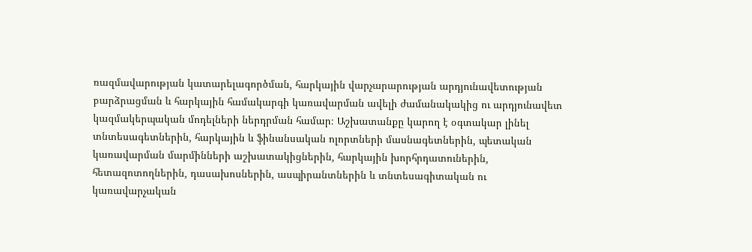ռազմավարության կատարելագործման, հարկային վարչարարության արդյունավետության բարձրացման և հարկային համակարգի կառավարման ավելի ժամանակակից ու արդյունավետ կազմակերպական մոդելների ներդրման համար։ Աշխատանքը կարող է օգտակար լինել տնտեսագետներին, հարկային և ֆինանսական ոլորտների մասնագետներին, պետական կառավարման մարմինների աշխատակիցներին, հարկային խորհրդատուներին, հետազոտողներին, դասախոսներին, ասպիրանտներին և տնտեսագիտական ու կառավարչական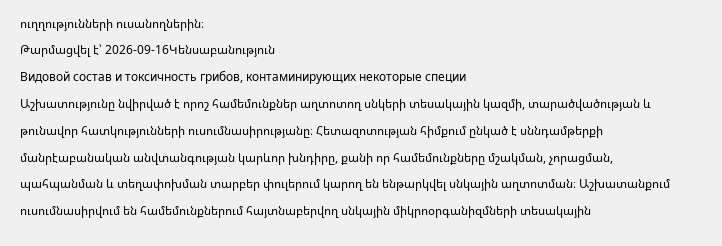ուղղությունների ուսանողներին։
Թարմացվել է՝ 2026-09-16Կենսաբանություն
Видовой состав и токсичность грибов, контаминирующих некоторые специи
Աշխատությունը նվիրված է որոշ համեմունքներ աղտոտող սնկերի տեսակային կազմի, տարածվածության և թունավոր հատկությունների ուսումնասիրությանը։ Հետազոտության հիմքում ընկած է սննդամթերքի մանրէաբանական անվտանգության կարևոր խնդիրը, քանի որ համեմունքները մշակման, չորացման, պահպանման և տեղափոխման տարբեր փուլերում կարող են ենթարկվել սնկային աղտոտման։ Աշխատանքում ուսումնասիրվում են համեմունքներում հայտնաբերվող սնկային միկրոօրգանիզմների տեսակային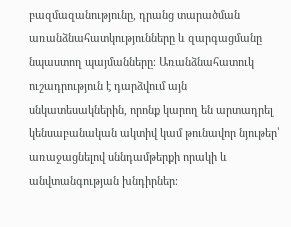բազմազանությունը, դրանց տարածման առանձնահատկությունները և զարգացմանը նպաստող պայմանները։ Առանձնահատուկ ուշադրություն է դարձվում այն սնկատեսակներին, որոնք կարող են արտադրել կենսաբանական ակտիվ կամ թունավոր նյութեր՝ առաջացնելով սննդամթերքի որակի և անվտանգության խնդիրներ։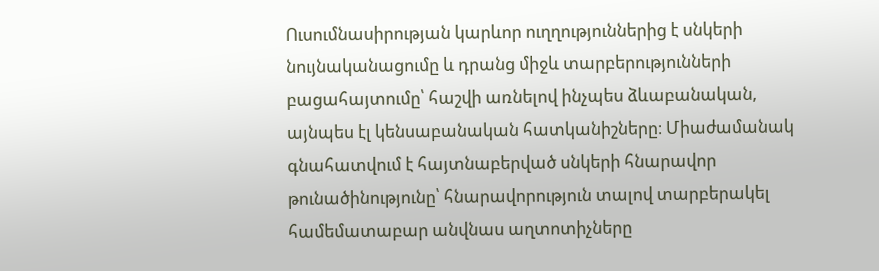Ուսումնասիրության կարևոր ուղղություններից է սնկերի նույնականացումը և դրանց միջև տարբերությունների բացահայտումը՝ հաշվի առնելով ինչպես ձևաբանական, այնպես էլ կենսաբանական հատկանիշները։ Միաժամանակ գնահատվում է հայտնաբերված սնկերի հնարավոր թունածինությունը՝ հնարավորություն տալով տարբերակել համեմատաբար անվնաս աղտոտիչները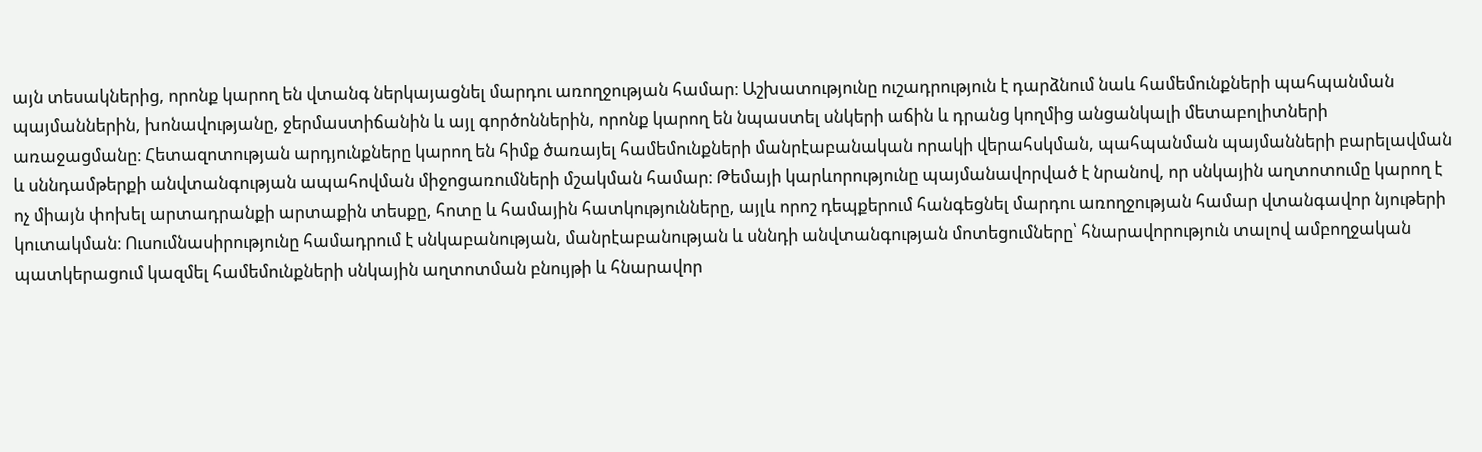այն տեսակներից, որոնք կարող են վտանգ ներկայացնել մարդու առողջության համար։ Աշխատությունը ուշադրություն է դարձնում նաև համեմունքների պահպանման պայմաններին, խոնավությանը, ջերմաստիճանին և այլ գործոններին, որոնք կարող են նպաստել սնկերի աճին և դրանց կողմից անցանկալի մետաբոլիտների առաջացմանը։ Հետազոտության արդյունքները կարող են հիմք ծառայել համեմունքների մանրէաբանական որակի վերահսկման, պահպանման պայմանների բարելավման և սննդամթերքի անվտանգության ապահովման միջոցառումների մշակման համար։ Թեմայի կարևորությունը պայմանավորված է նրանով, որ սնկային աղտոտումը կարող է ոչ միայն փոխել արտադրանքի արտաքին տեսքը, հոտը և համային հատկությունները, այլև որոշ դեպքերում հանգեցնել մարդու առողջության համար վտանգավոր նյութերի կուտակման։ Ուսումնասիրությունը համադրում է սնկաբանության, մանրէաբանության և սննդի անվտանգության մոտեցումները՝ հնարավորություն տալով ամբողջական պատկերացում կազմել համեմունքների սնկային աղտոտման բնույթի և հնարավոր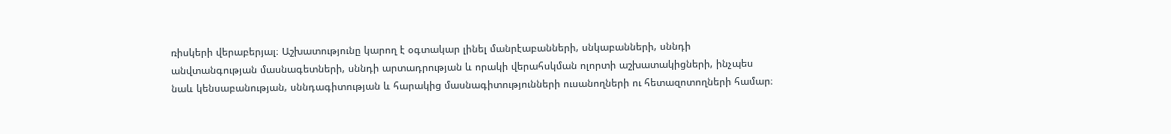ռիսկերի վերաբերյալ։ Աշխատությունը կարող է օգտակար լինել մանրէաբանների, սնկաբանների, սննդի անվտանգության մասնագետների, սննդի արտադրության և որակի վերահսկման ոլորտի աշխատակիցների, ինչպես նաև կենսաբանության, սննդագիտության և հարակից մասնագիտությունների ուսանողների ու հետազոտողների համար։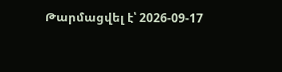Թարմացվել է՝ 2026-09-17